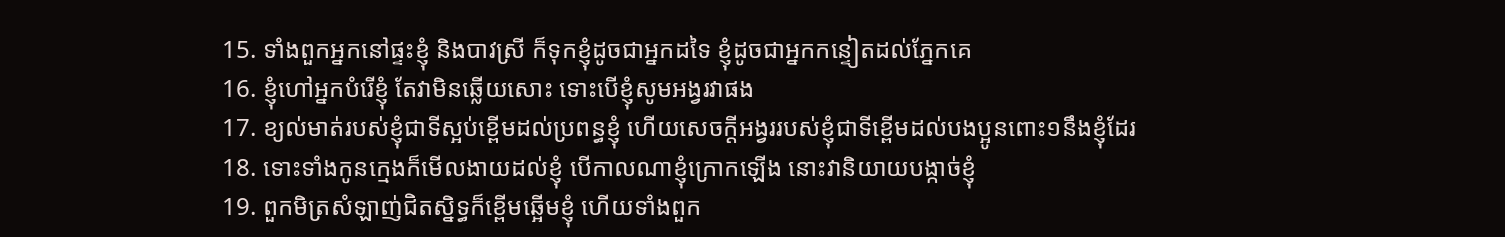15. ទាំងពួកអ្នកនៅផ្ទះខ្ញុំ និងបាវស្រី ក៏ទុកខ្ញុំដូចជាអ្នកដទៃ ខ្ញុំដូចជាអ្នកកន្ទៀតដល់ភ្នែកគេ
16. ខ្ញុំហៅអ្នកបំរើខ្ញុំ តែវាមិនឆ្លើយសោះ ទោះបើខ្ញុំសូមអង្វរវាផង
17. ខ្យល់មាត់របស់ខ្ញុំជាទីស្អប់ខ្ពើមដល់ប្រពន្ធខ្ញុំ ហើយសេចក្តីអង្វររបស់ខ្ញុំជាទីខ្ពើមដល់បងប្អូនពោះ១នឹងខ្ញុំដែរ
18. ទោះទាំងកូនក្មេងក៏មើលងាយដល់ខ្ញុំ បើកាលណាខ្ញុំក្រោកឡើង នោះវានិយាយបង្កាច់ខ្ញុំ
19. ពួកមិត្រសំឡាញ់ជិតស្និទ្ធក៏ខ្ពើមឆ្អើមខ្ញុំ ហើយទាំងពួក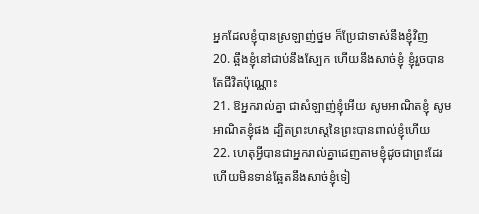អ្នកដែលខ្ញុំបានស្រឡាញ់ថ្នម ក៏ប្រែជាទាស់នឹងខ្ញុំវិញ
20. ឆ្អឹងខ្ញុំនៅជាប់នឹងស្បែក ហើយនឹងសាច់ខ្ញុំ ខ្ញុំរួចបានតែជីវិតប៉ុណ្ណោះ
21. ឱអ្នករាល់គ្នា ជាសំឡាញ់ខ្ញុំអើយ សូមអាណិតខ្ញុំ សូមអាណិតខ្ញុំផង ដ្បិតព្រះហស្តនៃព្រះបានពាល់ខ្ញុំហើយ
22. ហេតុអ្វីបានជាអ្នករាល់គ្នាដេញតាមខ្ញុំដូចជាព្រះដែរ ហើយមិនទាន់ឆ្អែតនឹងសាច់ខ្ញុំទៀ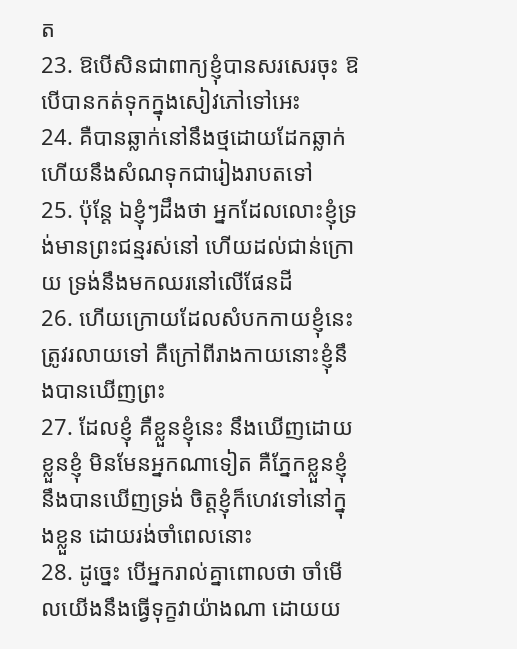ត
23. ឱបើសិនជាពាក្យខ្ញុំបានសរសេរចុះ ឱបើបានកត់ទុកក្នុងសៀវភៅទៅអេះ
24. គឺបានឆ្លាក់នៅនឹងថ្មដោយដែកឆ្លាក់ ហើយនឹងសំណទុកជារៀងរាបតទៅ
25. ប៉ុន្តែ ឯខ្ញុំៗដឹងថា អ្នកដែលលោះខ្ញុំទ្រង់មានព្រះជន្មរស់នៅ ហើយដល់ជាន់ក្រោយ ទ្រង់នឹងមកឈរនៅលើផែនដី
26. ហើយក្រោយដែលសំបកកាយខ្ញុំនេះត្រូវរលាយទៅ គឺក្រៅពីរាងកាយនោះខ្ញុំនឹងបានឃើញព្រះ
27. ដែលខ្ញុំ គឺខ្លួនខ្ញុំនេះ នឹងឃើញដោយខ្លួនខ្ញុំ មិនមែនអ្នកណាទៀត គឺភ្នែកខ្លួនខ្ញុំនឹងបានឃើញទ្រង់ ចិត្តខ្ញុំក៏ហេវទៅនៅក្នុងខ្លួន ដោយរង់ចាំពេលនោះ
28. ដូច្នេះ បើអ្នករាល់គ្នាពោលថា ចាំមើលយើងនឹងធ្វើទុក្ខវាយ៉ាងណា ដោយយ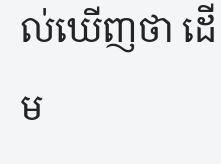ល់ឃើញថា ដើម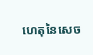ហេតុនៃសេច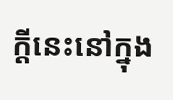ក្តីនេះនៅក្នុង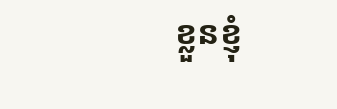ខ្លួនខ្ញុំ